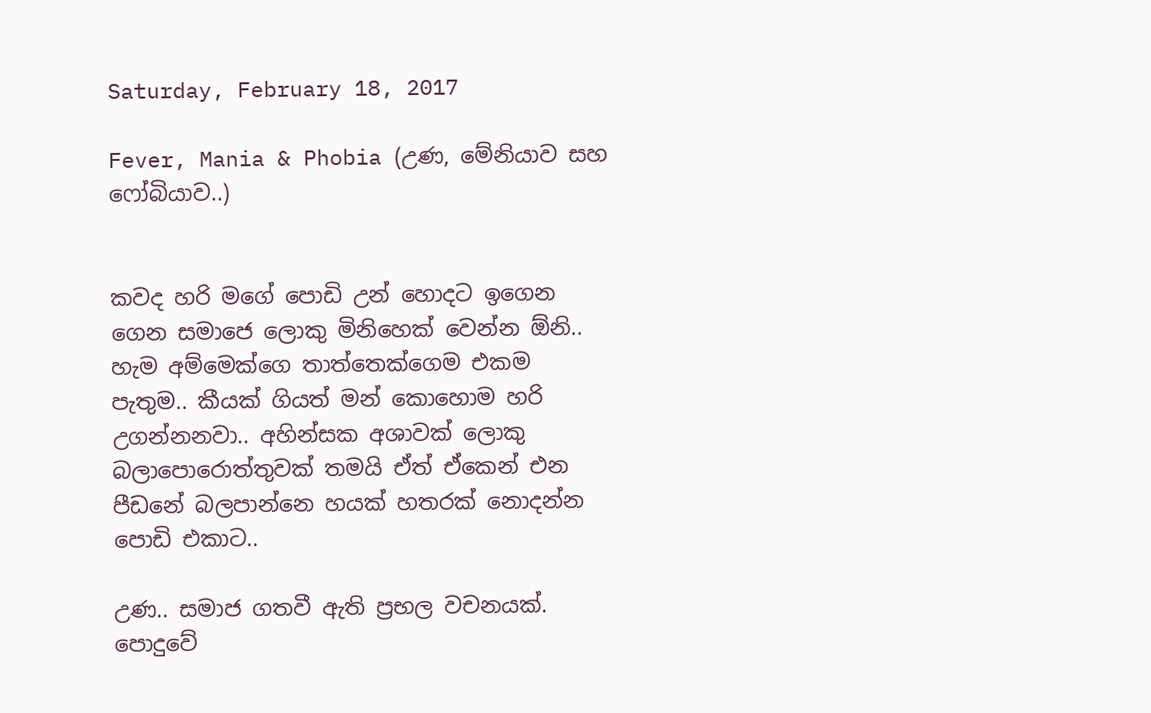Saturday, February 18, 2017

Fever, Mania & Phobia (උණ, මේනියාව සහ ෆෝබියාව..)


කවද හරි මගේ පොඩි උන් හොදට ඉගෙන ගෙන සමාජෙ ලොකු මිනිහෙක් වෙන්න ඕනි.. හැම අම්මෙක්ගෙ තාත්තෙක්ගෙම එකම පැතුම.. කීයක් ගියත් මන් කොහොම හරි උගන්නනවා.. අහින්සක අශාවක් ලොකු බලාපොරොත්තුවක් තමයි ඒත් ඒකෙන් එන පීඩනේ බලපාන්නෙ හයක් හතරක් නොදන්න පොඩි එකාට..

උණ.. සමාජ ගතවී ඇති ප්‍රභල වචනයක්. පොදුවේ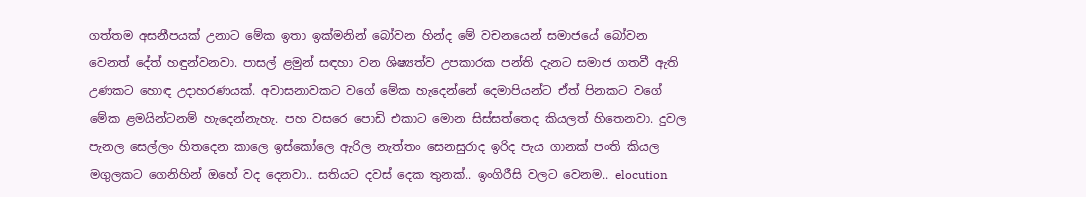ගත්තම අසනීපයක් උනාට මේක ඉතා ඉක්මනින් බෝවන හින්ද මේ වචනයෙන් සමාජයේ බෝවන වෙනත් දේත් හඳුන්වනවා. පාසල් ළමුන් සඳහා වන ශිෂ්‍යත්ව උපකාරක පන්ති දැනට සමාජ ගතවී ඇති උණකට හොඳ උදාහරණයක්. අවාසනාවකට වගේ මේක හැදෙන්නේ දෙමාපියන්ට ඒත් පිනකට වගේ මේක ළමයින්ටනම් හැදෙන්නැහැ. පහ වසරෙ පොඩි එකාට මොන සිස්සත්තෙද කියලත් හිතෙනවා. දුවල පැනල සෙල්ලං හිතදෙන කාලෙ ඉස්කෝලෙ ඇරිල නැත්තං සෙනසුරාද ඉරිද පැය ගානක් පංති කියල මගුලකට ගෙනිහින් ඔහේ වද දෙනවා.. සතියට දවස් දෙක තුනක්.. ඉංගිරීසි වලට වෙනම.. elocution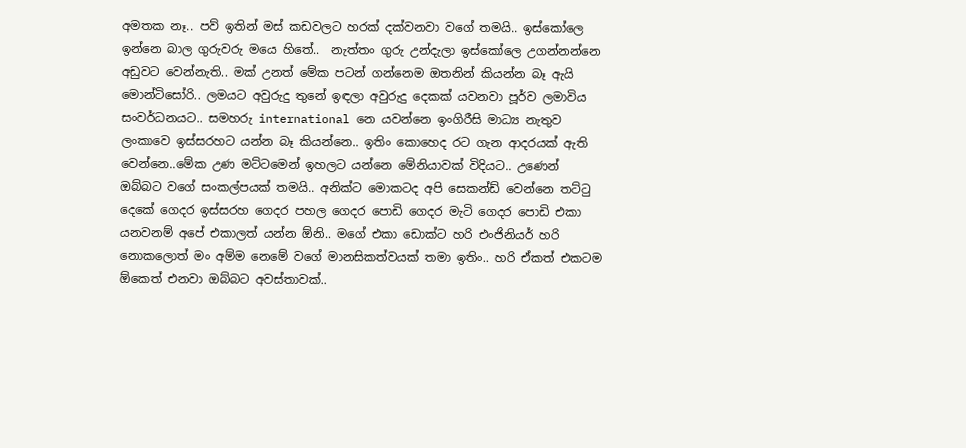අමතක නෑ.. පව් ඉතින් මස් කඩවලට හරක් දක්වනවා වගේ තමයි.. ඉස්කෝලෙ ඉන්නෙ බාල ගුරුවරු මයෙ හිතේ..  නැත්තං ගුරු උන්දැලා ඉස්කෝලෙ උගන්නන්නෙ අඩුවට වෙන්නැති.. මක් උනත් මේක පටන් ගන්නෙම ඔතනින් කියන්න බෑ ඇයි මොන්ටිසෝරි.. ලමයට අවුරුදු තුනේ ඉඳලා අවුරුදු දෙකක් යවනවා පූර්ව ලමාවිය සංවර්ධනයට.. සමහරු international නෙ යවන්නෙ ඉංගිරීසි මාධ්‍ය නැතුව ලංකාවෙ ඉස්සරහට යන්න බෑ කියන්නෙ.. ඉතිං කොහෙද රට ගැන ආදරයක් ඇති වෙන්නෙ..මේක උණ මට්ටමෙන් ඉහලට යන්නෙ මේනියාවක් විදියට.. උණෙන් ඔබ්බට වගේ සංකල්පයක් තමයි.. අනික්ට මොකටද අපි සෙකන්ඩ් වෙන්නෙ තට්ටු දෙකේ ගෙදර ඉස්සරහ ගෙදර පහල ගෙදර පොඩි ගෙදර මැටි ගෙදර පොඩි එකා යනවනම් අපේ එකාලත් යන්න ඕනි.. මගේ එකා ඩොක්ට හරි එංජිනියර් හරි නොකලොත් මං අම්ම නෙමේ වගේ මානසිකත්වයක් තමා ඉතිං.. හරි ඒකත් එකටම ඕකෙත් එනවා ඔබ්බට අවස්තාවක්..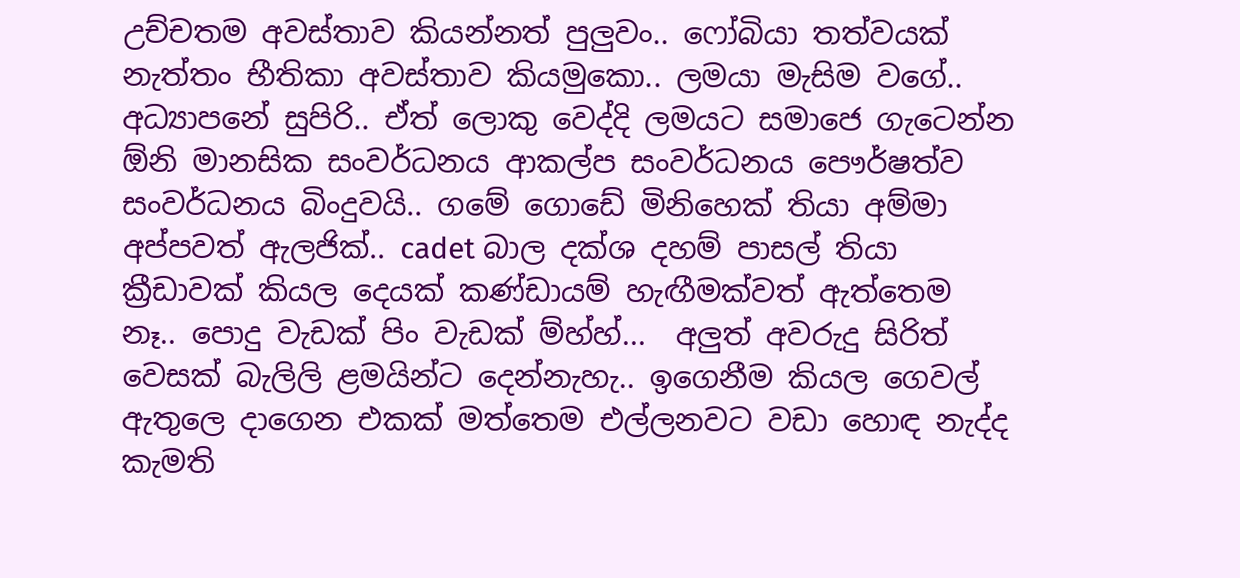උච්චතම අවස්තාව කියන්නත් පුලුවං.. ෆෝබියා තත්වයක් නැත්තං භීතිකා අවස්තාව කියමුකො.. ලමයා මැසිම වගේ.. අධ්‍යාපනේ සුපිරි.. ඒත් ලොකු වෙද්දි ලමයට සමාජෙ ගැටෙන්න ඕනි මානසික සංවර්ධනය ආකල්ප සංවර්ධනය පෞර්ෂත්ව සංවර්ධනය බිංදුවයි.. ගමේ ගොඩේ මිනිහෙක් තියා අම්මා අප්පවත් ඇලජික්.. cadet බාල දක්ශ දහම් පාසල් තියා ක්‍රීඩාවක් කියල දෙයක් කණ්ඩායම් හැඟීමක්වත් ඇත්තෙම නෑ.. පොදු වැඩක් පිං වැඩක් ම්හ්හ්...  අලුත් අවරුදු සිරිත් වෙසක් බැලිලි ළමයින්ට දෙන්නැහැ.. ඉගෙනීම කියල ගෙවල් ඇතුලෙ දාගෙන එකක් මත්තෙම එල්ලනවට වඩා හොඳ නැද්ද කැමති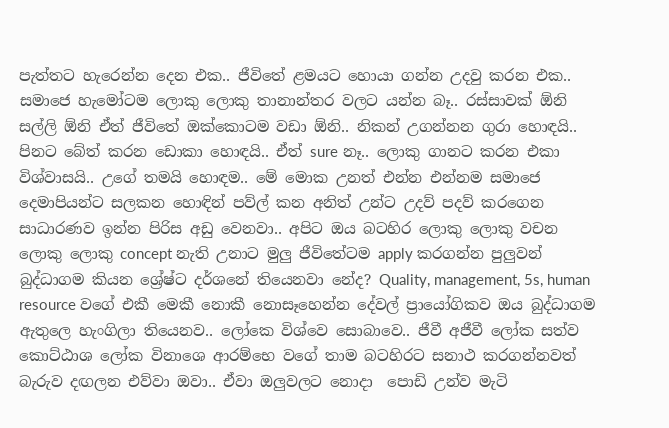පැත්තට හැරෙන්න දෙන එක.. ජීවිතේ ළමයට හොයා ගන්න උදවු කරන එක.. සමාජෙ හැමෝටම ලොකු ලොකු තානාන්තර වලට යන්න බෑ.. රස්සාවක් ඕනි සල්ලි ඕනි ඒත් ජීවිතේ ඔක්කොටම වඩා ඕනි.. නිකන් උගන්නන ගුරා හොඳයි.. පිනට බේත් කරන ඩොකා හොඳයි.. ඒත් sure නෑ.. ලොකු ගානට කරන එකා විශ්වාසයි.. උගේ තමයි හොඳම.. මේ මොක උනත් එන්න එන්නම සමාජෙ දෙමාපියන්ට සලකන හොඳින් පව්ල් කන අනිත් උන්ට උදව් පදව් කරගෙන සාධාරණව ඉන්න පිරිස අඩු වෙනවා.. අපිට ඔය බටහිර ලොකු ලොකු වචන ලොකු ලොකු concept නැති උනාට මුලු ජීවිතේටම apply කරගන්න පුලුවන් බුද්ධාගම කියන ශ්‍රේෂ්ට දර්ශනේ තියෙනවා නේද? Quality, management, 5s, human resource වගේ එකී මෙකී නොකී නොසෑහෙන්න දේවල් ප්‍රායෝගිකව ඔය බුද්ධාගම ඇතුලෙ හැංගිලා තියෙනව.. ලෝකෙ විශ්වෙ සොබාවෙ.. ජීවී අජීවී ලෝක සත්ව කොට්ඨාශ ලෝක විනාශෙ ආරම්භෙ වගේ තාම බටහිරට සනාථ කරගන්නවත් බැරුව දඟලන එව්වා ඔවා.. ඒවා ඔලුවලට නොදා  පොඩි උන්ව මැටි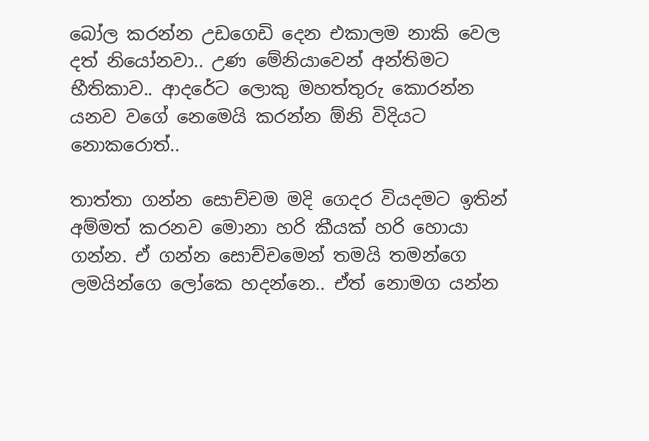බෝල කරන්න උඩගෙඩි දෙන එකාලම නාකි වෙල දත් නියෝනවා.. උණ මේනියාවෙන් අන්තිමට භීතිකාව.. ආදරේට ලොකු මහත්තුරු කොරන්න යනව වගේ නෙමෙයි කරන්න ඕනි විදියට නොකරොත්..

තාත්තා ගන්න සොච්චම මදි ගෙදර වියදමට ඉතින් අම්මත් කරනව මොනා හරි කීයක් හරි හොයා ගන්න. ඒ ගන්න සොච්චමෙන් තමයි තමන්ගෙ ලමයින්ගෙ ලෝකෙ හදන්නෙ.. ඒත් නොමග යන්න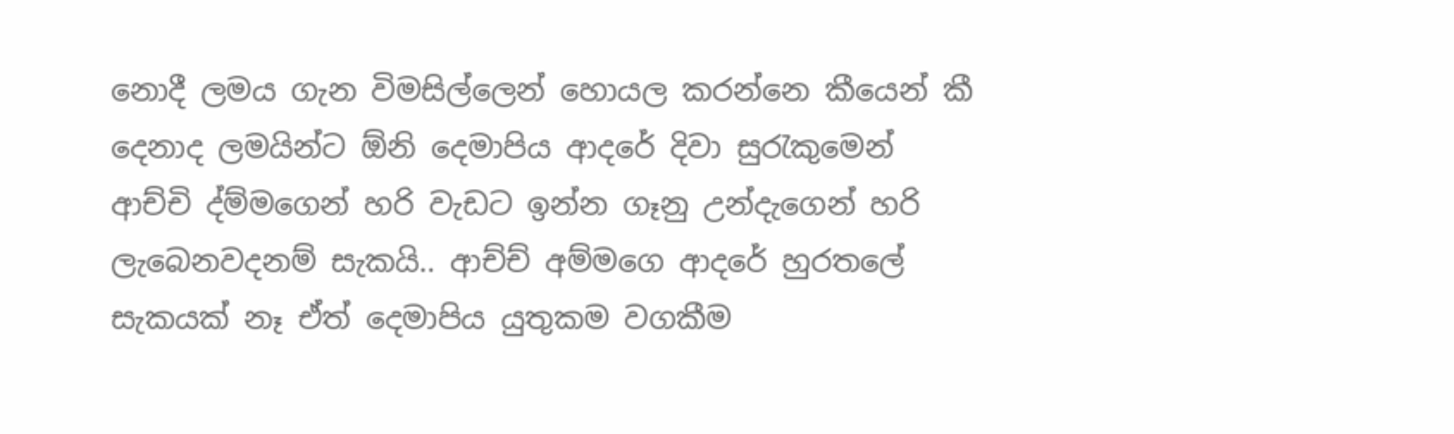නොදී ලමය ගැන විමසිල්ලෙන් හොයල කරන්නෙ කීයෙන් කී දෙනාද ලමයින්ට ඕනි දෙමාපිය ආදරේ දිවා සුරැකුමෙන් ආච්චි ද්ම්මගෙන් හරි වැඩට ඉන්න ගෑනු උන්දැගෙන් හරි ලැබෙනවදනම් සැකයි.. ආච්ච් අම්මගෙ ආදරේ හුරතලේ සැකයක් නෑ ඒත් දෙමාපිය යුතුකම වගකීම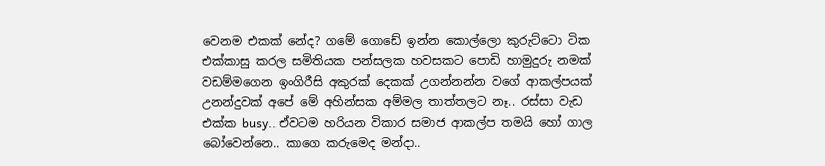වෙනම එකක් නේද? ගමේ ගොඩේ ඉන්න කොල්ලො කුරුට්ටො ටික එක්කාසු කරල සමිතියක පන්සලක හවසකට පොඩි හාමුදුරු නමක් වඩම්මගෙන ඉංගිරීසි අකුරක් දෙකක් උගන්නන්න වගේ ආකල්පයක් උනන්දුවක් අපේ මේ අහින්සක අම්මල තාත්තලට නෑ.. රස්සා වැඩ එක්ක busy.. ඒවටම හරියන විකාර සමාජ ආකල්ප තමයි හෝ ගාල බෝවෙන්නෙ.. කාගෙ කරුමෙද මන්දා..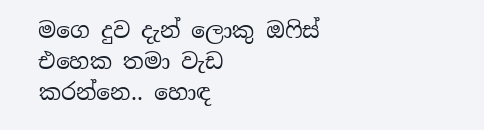මගෙ දුව දැන් ලොකු ඔෆිස් එහෙක තමා වැඩ කරන්නෙ.. හොඳ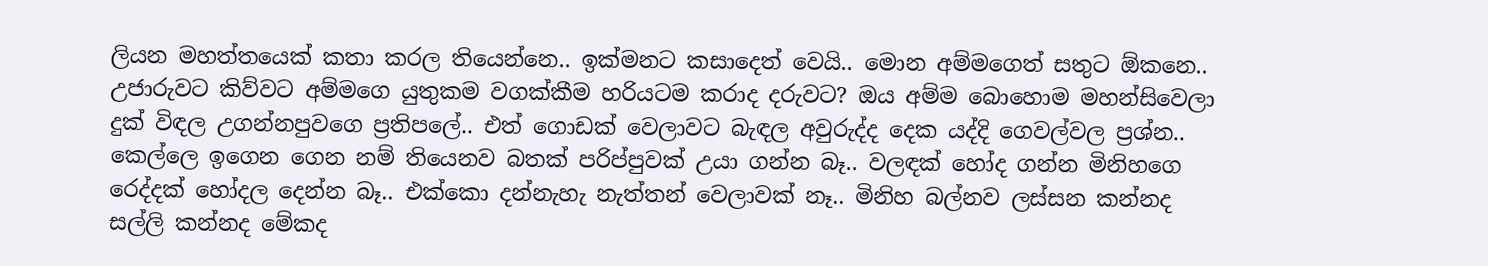ලියන මහත්තයෙක් කතා කරල තියෙන්නෙ.. ඉක්මනට කසාදෙත් වෙයි.. මොන අම්මගෙත් සතුට ඕකනෙ.. උජාරුවට කිව්වට අම්මගෙ යුතුකම වගක්කීම හරියටම කරාද දරුවට? ඔය අම්ම බොහොම මහන්සිවෙලා දුක් විඳල උගන්නපුවගෙ ප්‍රතිපලේ.. එත් ගොඩක් වෙලාවට බැඳල අවුරුද්ද දෙක යද්දි ගෙවල්වල ප්‍රශ්න.. කෙල්ලෙ ඉගෙන ගෙන නම් තියෙනව බතක් පරිප්පුවක් උයා ගන්න බෑ.. වලඳක් හෝද ගන්න මිනිහගෙ රෙද්දක් හෝදල දෙන්න බෑ.. එක්කො දන්නැහැ නැත්තන් වෙලාවක් නෑ.. මිනිහ බල්නව ලස්සන කන්නද සල්ලි කන්නද මේකද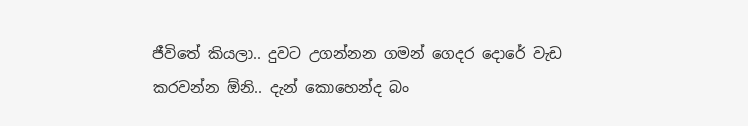ජීවිතේ කියලා.. දුවට උගන්නන ගමන් ගෙදර දොරේ වැඩ කරවන්න ඕනි.. දැන් කොහෙන්ද බං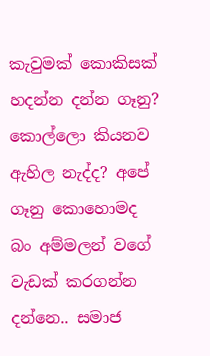කැවුමක් කොකිසක් හදන්න දන්න ගෑනු? කොල්ලො කියනව ඇහිල නැද්ද? අපේ ගෑනු කොහොමද බං අම්මලන් වගේ වැඩක් කරගන්න දන්නෙ.. සමාජ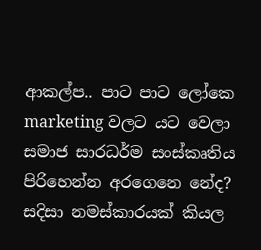ආකල්ප.. පාට පාට ලෝකෙ marketing වලට යට වෙලා සමාජ සාරධර්ම සංස්කෘතිය පිරිහෙන්න අරගෙනෙ නේද? සදිසා නමස්කාරයක් කියල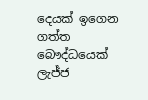දෙයක් ඉගෙන ගත්ත බෞද්ධයෙක් ලැජ්ජ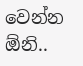වෙන්න ඕනි..